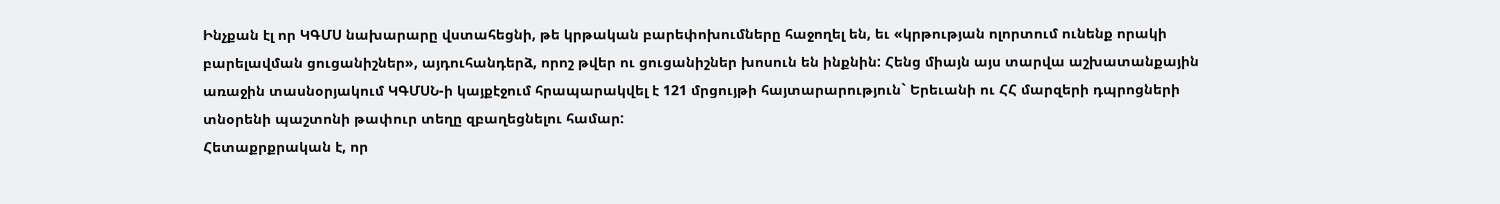Ինչքան էլ որ ԿԳՄՍ նախարարը վստահեցնի, թե կրթական բարեփոխումները հաջողել են, եւ «կրթության ոլորտում ունենք որակի բարելավման ցուցանիշներ», այդուհանդերձ, որոշ թվեր ու ցուցանիշներ խոսուն են ինքնին: Հենց միայն այս տարվա աշխատանքային առաջին տասնօրյակում ԿԳՄՍՆ-ի կայքէջում հրապարակվել է 121 մրցույթի հայտարարություն` Երեւանի ու ՀՀ մարզերի դպրոցների տնօրենի պաշտոնի թափուր տեղը զբաղեցնելու համար:
Հետաքրքրական է, որ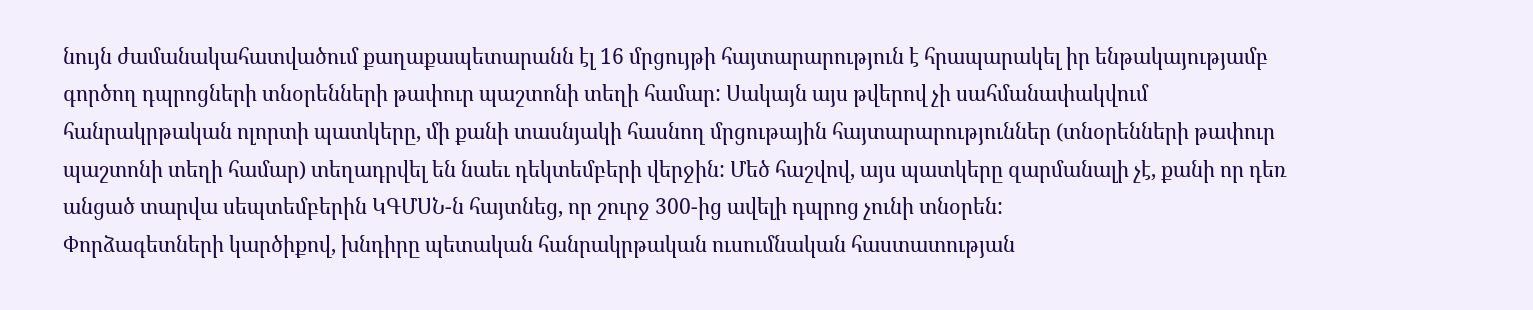նույն ժամանակահատվածում քաղաքապետարանն էլ 16 մրցույթի հայտարարություն է հրապարակել իր ենթակայությամբ գործող դպրոցների տնօրենների թափուր պաշտոնի տեղի համար: Սակայն այս թվերով չի սահմանափակվում հանրակրթական ոլորտի պատկերը, մի քանի տասնյակի հասնող մրցութային հայտարարություններ (տնօրենների թափուր պաշտոնի տեղի համար) տեղադրվել են նաեւ դեկտեմբերի վերջին: Մեծ հաշվով, այս պատկերը զարմանալի չէ, քանի որ դեռ անցած տարվա սեպտեմբերին ԿԳՄՍՆ-ն հայտնեց, որ շուրջ 300-ից ավելի դպրոց չունի տնօրեն:
Փորձագետների կարծիքով, խնդիրը պետական հանրակրթական ուսումնական հաստատության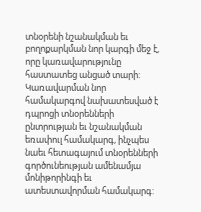տնօրենի նշանակման եւ բողոքարկման նոր կարգի մեջ է, որը կառավարությունը հաստատեց անցած տարի:
Կառավարման նոր համակարգով նախատեսված է դպրոցի տնօրենների ընտրության եւ նշանակման եռափուլ համակարգ, ինչպես նաեւ հետագայում տնօրենների գործունեության ամենամյա մոնիթորինգի եւ ատեստավորման համակարգ: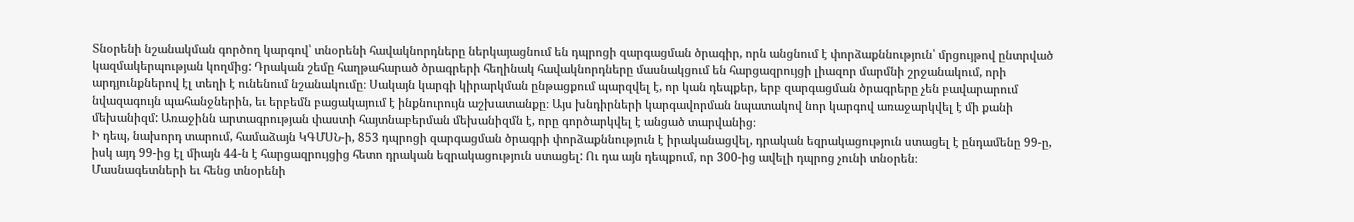Տնօրենի նշանակման գործող կարգով՝ տնօրենի հավակնորդները ներկայացնում են դպրոցի զարգացման ծրագիր, որն անցնում է փորձաքննություն՝ մրցույթով ընտրված կազմակերպության կողմից: Դրական շեմը հաղթահարած ծրագրերի հեղինակ հավակնորդները մասնակցում են հարցազրույցի լիազոր մարմնի շրջանակում, որի արդյունքներով էլ տեղի է ունենում նշանակումը։ Սակայն կարգի կիրարկման ընթացքում պարզվել է, որ կան դեպքեր, երբ զարգացման ծրագրերը չեն բավարարում նվազագույն պահանջներին, եւ երբեմն բացակայում է ինքնուրույն աշխատանքը։ Այս խնդիրների կարգավորման նպատակով նոր կարգով առաջարկվել է մի քանի մեխանիզմ: Առաջինն արտագրության փաստի հայտնաբերման մեխանիզմն է, որը գործարկվել է անցած տարվանից։
Ի դեպ, նախորդ տարում, համաձայն ԿԳՄՍՆ-ի, 853 դպրոցի զարգացման ծրագրի փորձաքննություն է իրականացվել, դրական եզրակացություն ստացել է ընդամենը 99-ը, իսկ այդ 99-ից էլ միայն 44-ն է հարցազրույցից հետո դրական եզրակացություն ստացել: Ու դա այն դեպքում, որ 300-ից ավելի դպրոց չունի տնօրեն։
Մասնագետների եւ հենց տնօրենի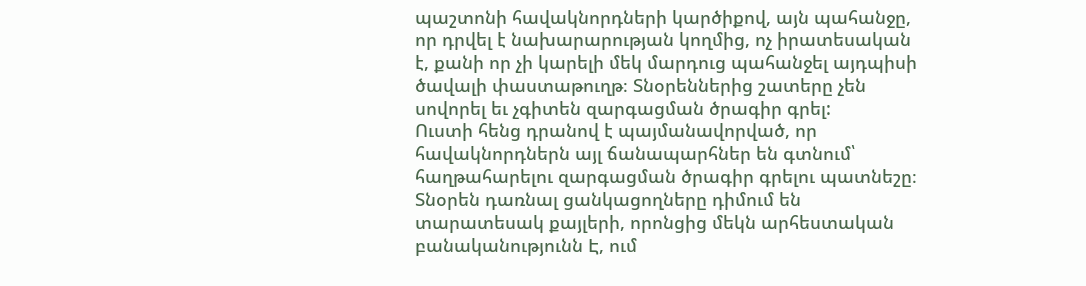պաշտոնի հավակնորդների կարծիքով, այն պահանջը, որ դրվել է նախարարության կողմից, ոչ իրատեսական է, քանի որ չի կարելի մեկ մարդուց պահանջել այդպիսի ծավալի փաստաթուղթ։ Տնօրեններից շատերը չեն սովորել եւ չգիտեն զարգացման ծրագիր գրել:
Ուստի հենց դրանով է պայմանավորված, որ հավակնորդներն այլ ճանապարհներ են գտնում՝ հաղթահարելու զարգացման ծրագիր գրելու պատնեշը։ Տնօրեն դառնալ ցանկացողները դիմում են տարատեսակ քայլերի, որոնցից մեկն արհեստական բանականությունն Է, ում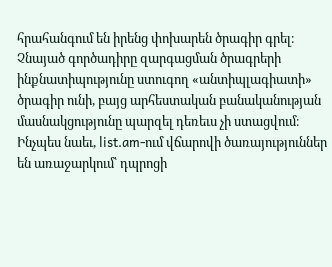հրահանգում են իրենց փոխարեն ծրագիր գրել։ Չնայած գործադիրը զարգացման ծրագրերի ինքնատիպությունը ստուգող «անտիպլագիատի» ծրագիր ունի, բայց արհեստական բանականության մասնակցությունը պարզել դեռեւս չի ստացվում։ Ինչպես նաեւ, list.am-ում վճարովի ծառայություններ են առաջարկում՝ դպրոցի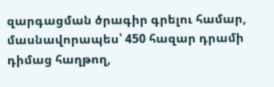զարգացման ծրագիր գրելու համար, մասնավորապես՝ 450 հազար դրամի դիմաց հաղթող,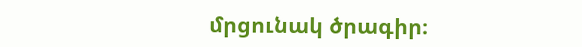մրցունակ ծրագիր։